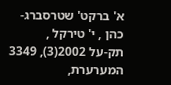א' ברקט' שטרסברג-כהן , י' טירקל ,
תק-על 2002(3), 3349
המערערת,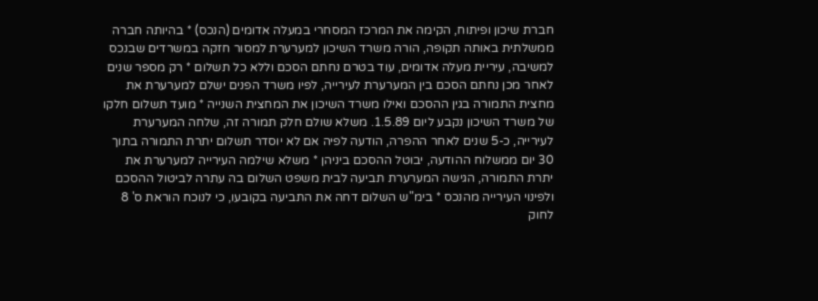חברת שיכון ופיתוח, הקימה את המרכז המסחרי במעלה אדומים (הנכס) * בהיותה חברה ממשלתית באותה תקופה, הורה משרד השיכון למערערת למסור חזקה במשרדים שבנכס למשיבה, עיריית מעלה אדומים, עוד בטרם נחתם הסכם וללא כל תשלום * רק מספר שנים לאחר מכן נחתם הסכם בין המערערת לעירייה, לפיו משרד הפנים ישלם למערערת את מחצית התמורה בגין ההסכם ואילו משרד השיכון את המחצית השנייה * מועד תשלום חלקו של משרד השיכון נקבע ליום 1.5.89. משלא שולם חלק תמורה זה, שלחה המערערת לעירייה, כ-5 שנים לאחר ההפרה, הודעה לפיה אם לא יוסדר תשלום יתרת התמורה בתוך 30 יום ממשלוח ההודעה, יבוטל ההסכם ביניהן * משלא שילמה העירייה למערערת את יתרת התמורה, הגישה המערערת תביעה לבית משפט השלום בה עתרה לביטול ההסכם ולפינוי העירייה מהנכס * בימ"ש השלום דחה את התביעה בקובעו, כי לנוכח הוראת ס' 8 לחוק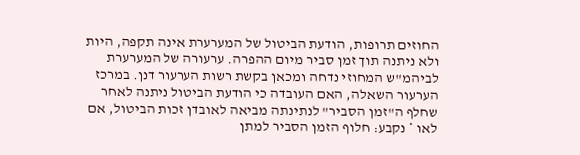החוזים תרופות, הודעת הביטול של המערערת אינה תקפה, היות ולא ניתנה תוך זמן סביר מיום ההפרה. ערעורה של המערערת לביהמ"ש המחוזי נדחה ומכאן בקשת רשות הערעור דנן. במרכז הערעור השאלה, האם העובדה כי הודעת הביטול ניתנה לאחר שחלף ה"זמן הסביר" לנתינתה מביאה לאובדן זכות הביטול, אם לאו * נקבע: חלוף הזמן הסביר למתן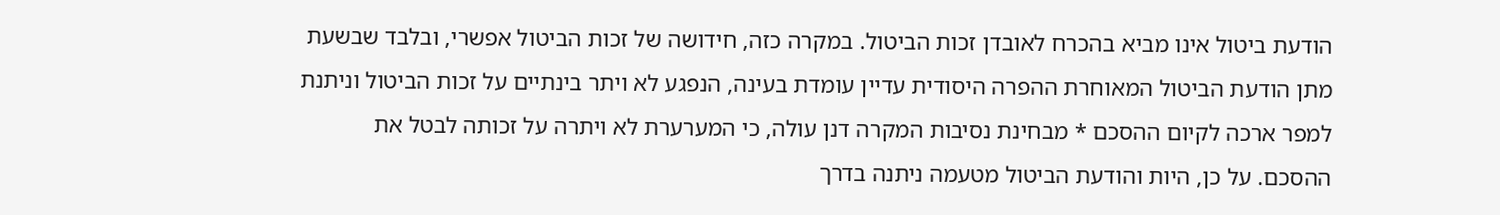הודעת ביטול אינו מביא בהכרח לאובדן זכות הביטול. במקרה כזה, חידושה של זכות הביטול אפשרי, ובלבד שבשעת מתן הודעת הביטול המאוחרת ההפרה היסודית עדיין עומדת בעינה, הנפגע לא ויתר בינתיים על זכות הביטול וניתנת למפר ארכה לקיום ההסכם * מבחינת נסיבות המקרה דנן עולה, כי המערערת לא ויתרה על זכותה לבטל את ההסכם. על כן, היות והודעת הביטול מטעמה ניתנה בדרך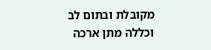מקובלת ובתום לב וכללה מתן ארכה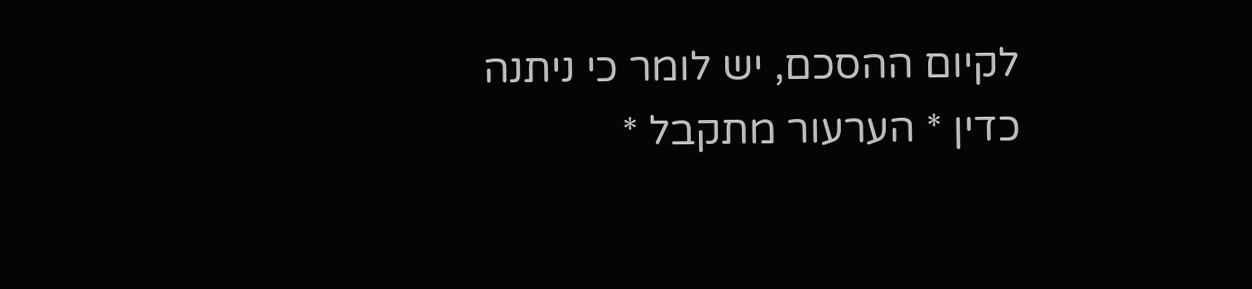לקיום ההסכם, יש לומר כי ניתנה כדין * הערעור מתקבל *